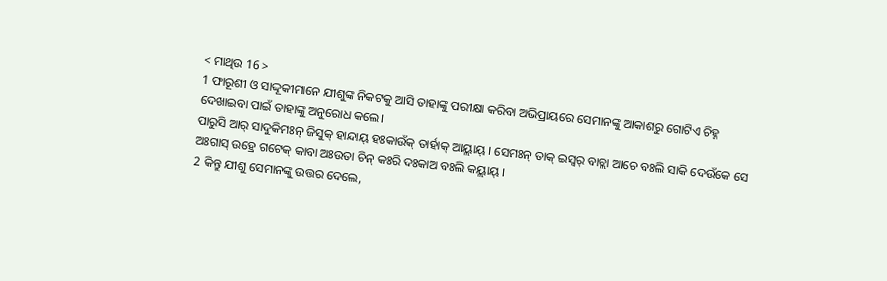< ମାଥିଉ 16 >
1 ଫାରୂଶୀ ଓ ସାଦ୍ଦୂକୀମାନେ ଯୀଶୁଙ୍କ ନିକଟକୁ ଆସି ତାହାଙ୍କୁ ପରୀକ୍ଷା କରିବା ଅଭିପ୍ରାୟରେ ସେମାନଙ୍କୁ ଆକାଶରୁ ଗୋଟିଏ ଚିହ୍ନ ଦେଖାଇବା ପାଇଁ ତାହାଙ୍କୁ ଅନୁରୋଧ କଲେ।
ପାରୁସି ଆର୍ ସାଦୁକିମଃନ୍ ଜିସୁକ୍ ହାନ୍ଦାୟ୍ ହଃକାଉଁକ୍ ତାର୍ହାକ୍ ଆୟ୍ଲାୟ୍ । ସେମଃନ୍ ତାକ୍ ଇସ୍ୱର୍ ବାଚ୍ଲା ଆଚେ ବଃଲି ସାକି ଦେଉଁକେ ସେ ଅଃଗାସ୍ ଉହ୍ରେ ଗଟେକ୍ କାବା ଅଃଉତା ଚିନ୍ କଃରି ଦଃକାଅ ବଃଲି କୟ୍ଲାୟ୍ ।
2 କିନ୍ତୁ ଯୀଶୁ ସେମାନଙ୍କୁ ଉତ୍ତର ଦେଲେ,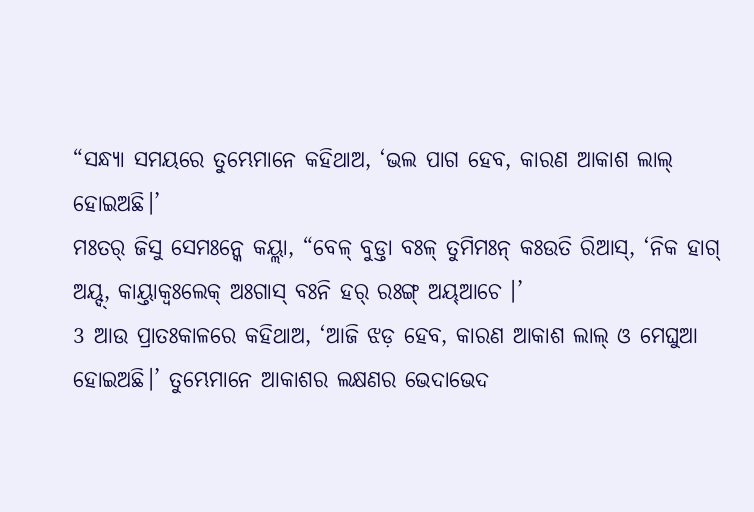“ସନ୍ଧ୍ୟା ସମୟରେ ତୁମ୍ଭେମାନେ କହିଥାଅ, ‘ଭଲ ପାଗ ହେବ, କାରଣ ଆକାଶ ଲାଲ୍ ହୋଇଅଛି।’
ମଃତର୍ ଜିସୁ ସେମଃନ୍କେ କୟ୍ଲା, “ବେଳ୍ ବୁଡ୍ତା ବଃଳ୍ ତୁମିମଃନ୍ କଃଉତି ରିଆସ୍, ‘ନିକ ହାଗ୍ ଅୟ୍ଦ୍, କାୟ୍ତାକ୍ବଃଲେକ୍ ଅଃଗାସ୍ ବଃନି ହର୍ ରଃଙ୍ଗ୍ ଅୟ୍ଆଚେ ।’
3 ଆଉ ପ୍ରାତଃକାଳରେ କହିଥାଅ, ‘ଆଜି ଝଡ଼ ହେବ, କାରଣ ଆକାଶ ଲାଲ୍ ଓ ମେଘୁଆ ହୋଇଅଛି।’ ତୁମ୍ଭେମାନେ ଆକାଶର ଲକ୍ଷଣର ଭେଦାଭେଦ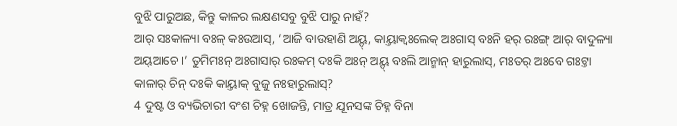ବୁଝି ପାରୁଅଛ, କିନ୍ତୁ କାଳର ଲକ୍ଷଣସବୁ ବୁଝି ପାରୁ ନାହଁ?
ଆର୍ ସଃକାଳ୍ୟା ବଃଳ୍ କଃଉଆସ୍, ‘ଆଜି ବାଉହାଣି ଅୟ୍ଦ୍, କାୟ୍ତାକ୍ବଃଲେକ୍ ଅଃଗାସ୍ ବଃନି ହର୍ ରଃଙ୍ଗ୍ ଆର୍ ବାଦୁଳ୍ୟା ଅୟ୍ଆଚେ ।’ ତୁମିମଃନ୍ ଅଃଗାସାର୍ ରଃକମ୍ ଦଃକି ଅଃନ୍ ଅୟ୍ଦ୍ ବଃଲି ଆନ୍ମାନ୍ ହାରୁଲାସ୍, ମଃତର୍ ଅଃବେ ଗଃଟ୍ତା କାଳାର୍ ଚିନ୍ ଦଃକି କାୟ୍ତାକ୍ ବୁଜୁ ନଃହାରୁଲାସ୍?
4 ଦୁଷ୍ଟ ଓ ବ୍ୟଭିଚାରୀ ବଂଶ ଚିହ୍ନ ଖୋଜନ୍ତି, ମାତ୍ର ଯୂନସଙ୍କ ଚିହ୍ନ ବିନା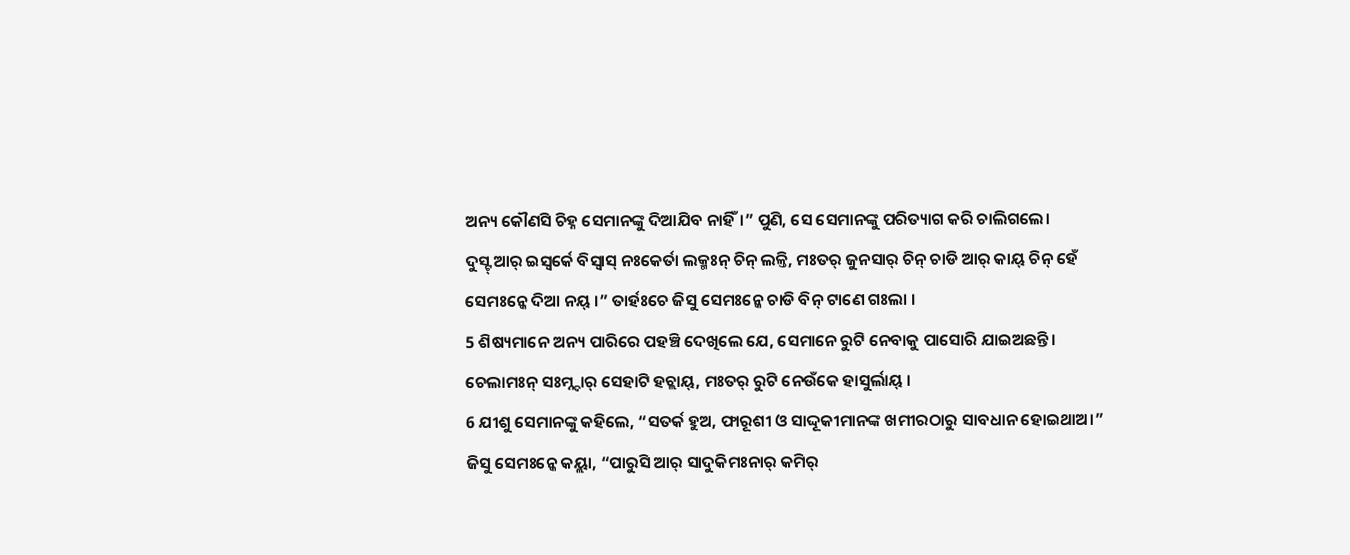ଅନ୍ୟ କୌଣସି ଚିହ୍ନ ସେମାନଙ୍କୁ ଦିଆଯିବ ନାହିଁ।” ପୁଣି, ସେ ସେମାନଙ୍କୁ ପରିତ୍ୟାଗ କରି ଚାଲିଗଲେ।
ଦୁସ୍ଟ୍ ଆର୍ ଇସ୍ୱର୍କେ ବିସ୍ୱାସ୍ ନଃକେର୍ତା ଲକ୍ମଃନ୍ ଚିନ୍ ଲଳ୍ତି, ମଃତର୍ ଜୁନସାର୍ ଚିନ୍ ଚାଡି ଆର୍ କାୟ୍ ଚିନ୍ ହେଁ ସେମଃନ୍କେ ଦିଆ ନୟ୍ ।” ତାର୍ହଃଚେ ଜିସୁ ସେମଃନ୍କେ ଚାଡି ବିନ୍ ଟାଣେ ଗଃଲା ।
5 ଶିଷ୍ୟମାନେ ଅନ୍ୟ ପାରିରେ ପହଞ୍ଚି ଦେଖିଲେ ଯେ, ସେମାନେ ରୁଟି ନେବାକୁ ପାସୋରି ଯାଇଅଛନ୍ତି।
ଚେଲାମଃନ୍ ସଃମ୍ନ୍ଦାର୍ ସେହାଟି ହଚ୍ଲାୟ୍, ମଃତର୍ ରୁଟି ନେଉଁକେ ହାସୁର୍ଲାୟ୍ ।
6 ଯୀଶୁ ସେମାନଙ୍କୁ କହିଲେ, “ସତର୍କ ହୁଅ, ଫାରୂଶୀ ଓ ସାଦ୍ଦୂକୀମାନଙ୍କ ଖମୀରଠାରୁ ସାବଧାନ ହୋଇଥାଅ।”
ଜିସୁ ସେମଃନ୍କେ କୟ୍ଲା, “ପାରୁସି ଆର୍ ସାଦୁକିମଃନାର୍ କମିର୍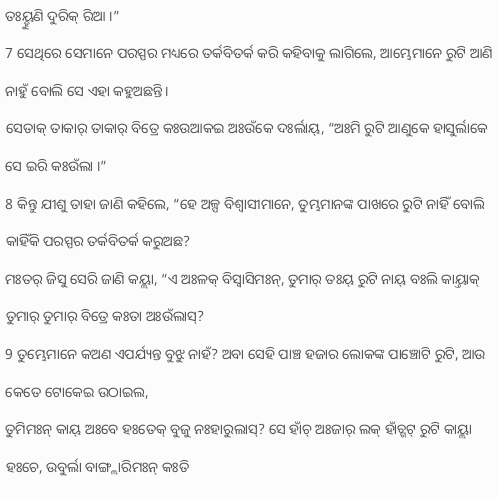ତଃୟ୍ହୁଣି ଦୁରିକ୍ ରିଆ ।”
7 ସେଥିରେ ସେମାନେ ପରସ୍ପର ମଧ୍ୟରେ ତର୍କବିତର୍କ କରି କହିବାକୁ ଲାଗିଲେ, ଆମ୍ଭେମାନେ ରୁଟି ଆଣି ନାହୁଁ ବୋଲି ସେ ଏହା କହୁଅଛନ୍ତି।
ସେତାକ୍ ତାକାର୍ ତାକାର୍ ବିତ୍ରେ କଃଉଆକଇ ଅଃଉଁକେ ଦଃର୍ଲାୟ୍, “ଅଃମି ରୁଟି ଆଣୁକେ ହାସୁର୍ଲାକେ ସେ ଇରି କଃଉଁଲା ।”
8 କିନ୍ତୁ ଯୀଶୁ ତାହା ଜାଣି କହିଲେ, “ହେ ଅଳ୍ପ ବିଶ୍ୱାସୀମାନେ, ତୁମ୍ଭମାନଙ୍କ ପାଖରେ ରୁଟି ନାହିଁ ବୋଲି କାହିଁକି ପରସ୍ପର ତର୍କବିତର୍କ କରୁଅଛ?
ମଃତର୍ ଜିସୁ ସେରି ଜାଣି କୟ୍ଲା, “ଏ ଅଃଳକ୍ ବିସ୍ୱାସିମଃନ୍, ତୁମାର୍ ତଃୟ୍ ରୁଟି ନାୟ୍ ବଃଲି କାୟ୍ତାକ୍ ତୁମାର୍ ତୁମାର୍ ବିତ୍ରେ କଃତା ଅଃଉଁଲାସ୍?
9 ତୁମ୍ଭେମାନେ କଅଣ ଏପର୍ଯ୍ୟନ୍ତ ବୁଝୁ ନାହଁ? ଅବା ସେହି ପାଞ୍ଚ ହଜାର ଲୋକଙ୍କ ପାଞ୍ଚୋଟି ରୁଟି, ଆଉ କେତେ ଟୋକେଇ ଉଠାଇଲ,
ତୁମିମଃନ୍ କାୟ୍ ଅଃବେ ହଃତେକ୍ ବୁଜୁ ନଃହାରୁଲାସ୍? ସେ ହାଁଚ୍ ଅଃଜାର୍ ଲକ୍ ହାଁଚ୍ଗଟ୍ ରୁଟି କାୟ୍ଲା ହଃଚେ, ଉବୁର୍ଲା ବାଙ୍ଗ୍ଲାରିମଃନ୍ କଃତି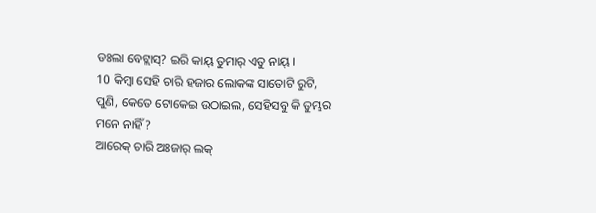ଡଃଲା ବେଟ୍ଲାସ୍? ଇରି କାୟ୍ ତୁମାର୍ ଏତୁ ନାୟ୍ ।
10 କିମ୍ବା ସେହି ଚାରି ହଜାର ଲୋକଙ୍କ ସାତୋଟି ରୁଟି, ପୁଣି, କେତେ ଟୋକେଇ ଉଠାଇଲ, ସେହିସବୁ କି ତୁମ୍ଭର ମନେ ନାହିଁ?
ଆରେକ୍ ଚାରି ଅଃଜାର୍ ଲକ୍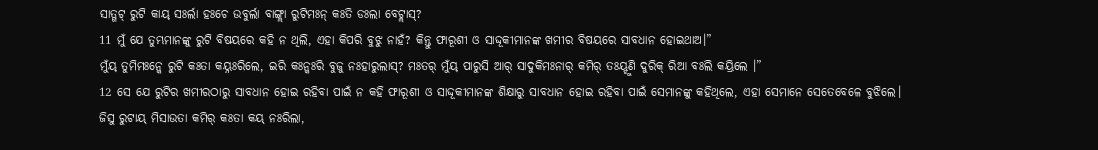ସାତ୍ଗଟ୍ ରୁଟି କାୟ୍ ସଃର୍ଲା ହଃଚେ ଉବୁର୍ଲା ବାଙ୍ଗ୍ଲା ରୁଟିମଃନ୍ କଃତି ଡଃଲା ବେଟ୍ଲାସ୍?
11 ମୁଁ ଯେ ତୁମ୍ଭମାନଙ୍କୁ ରୁଟି ବିଷୟରେ କହି ନ ଥିଲି, ଏହା କିପରି ବୁଝୁ ନାହଁ? କିନ୍ତୁ ଫାରୂଶୀ ଓ ସାଦ୍ଦୂକୀମାନଙ୍କ ଖମୀର ବିଷୟରେ ସାବଧାନ ହୋଇଥାଅ।”
ମୁଁୟ୍ ତୁମିମଃନ୍କେ ରୁଟି କଃତା କୟ୍ନଃରିଲେ, ଇରି କଃନ୍କଃରି ବୁଜୁ ନଃହାରୁଲାସ୍? ମଃତର୍ ମୁଁୟ୍ ପାରୁସି ଆର୍ ସାଦୁକିମଃନାର୍ କମିର୍ ତଃୟ୍ହୁଣି ଦୁରିକ୍ ରିଆ ବଃଲି କୟ୍ରିଲେ ।”
12 ସେ ଯେ ରୁଟିର ଖମୀରଠାରୁ ସାବଧାନ ହୋଇ ରହିବା ପାଇଁ ନ କହି ଫାରୂଶୀ ଓ ସାଦ୍ଦୂକୀମାନଙ୍କ ଶିକ୍ଷାରୁ ସାବଧାନ ହୋଇ ରହିବା ପାଇଁ ସେମାନଙ୍କୁ କହିଥିଲେ, ଏହା ସେମାନେ ସେତେବେଳେ ବୁଝିଲେ।
ଜିସୁ ରୁଟାୟ୍ ମିସାଉତା କମିର୍ କଃତା କୟ୍ ନଃରିଲା,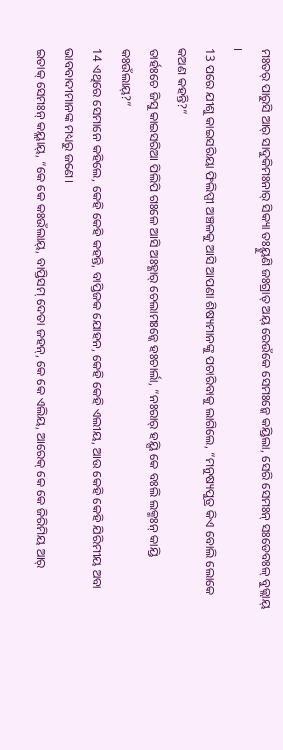ମଃତର୍ ପାରୁସି ଆର୍ ସାଦୁକିମଃନାର୍ ସିକ୍ୟା ତଃୟ୍ହୁଣି ଜଃଗ୍ରାତ୍ ଅୟ୍ ରେଉଁକେ ସେମଃନ୍କେ କୟ୍ରିଲା, ସେରି ସେମଃନ୍ ସଃଡେବଃଳ୍ ବୁଜ୍ଲାୟ୍ ।
13 ପରେ ଯୀଶୁ କାଇସରିୟା ଫିଲିପ୍ପୀ ଅଞ୍ଚଳକୁ ଆସି ଆପଣା ଶିଷ୍ୟମାନଙ୍କୁ ପଚାରିବାକୁ ଲାଗିଲେ, “ମନୁଷ୍ୟପୁତ୍ର କିଏ ବୋଲି ଲୋକେ କଅଣ କହନ୍ତି?”
ତାର୍ହଃଚେ ଜିସୁ କାଇସରିଆ ପିଲିପି ଗଃଳେ ଆସି ଅଃହ୍ଣାର୍ ଚେଲାମଃନ୍କେ ହଃଚାର୍ଲା, “ନଃରାର୍ ହୟ୍ସି କେ ବଃଲି ଲକ୍ମଃନ୍ କାୟ୍ରି କଃଉଁଲାୟ୍?”
14 ଏଥିରେ ସେମାନେ କହିଲେ, କେହି କେହି କହନ୍ତି, ବାପ୍ତିଜକ ଯୋହନ, କେହି କେହି ଏଲୀୟ, ଆଉ କେହି କେହି ଯିରିମୀୟ ଅବା ଭାବବାଦୀମାନଙ୍କ ମଧ୍ୟରୁ ଜଣେ।
ଇତାକ୍ ସେମଃନ୍ କୟ୍ଲାୟ୍, “କେ କେ କଃଉଁଲାୟ୍, ବାପ୍ତିସମ୍ ଦେତା ଜହନ୍, କେ କେ ଏଲିୟ, ଆରେକ୍ କେ କେ ଜିରିମିୟ ଆର୍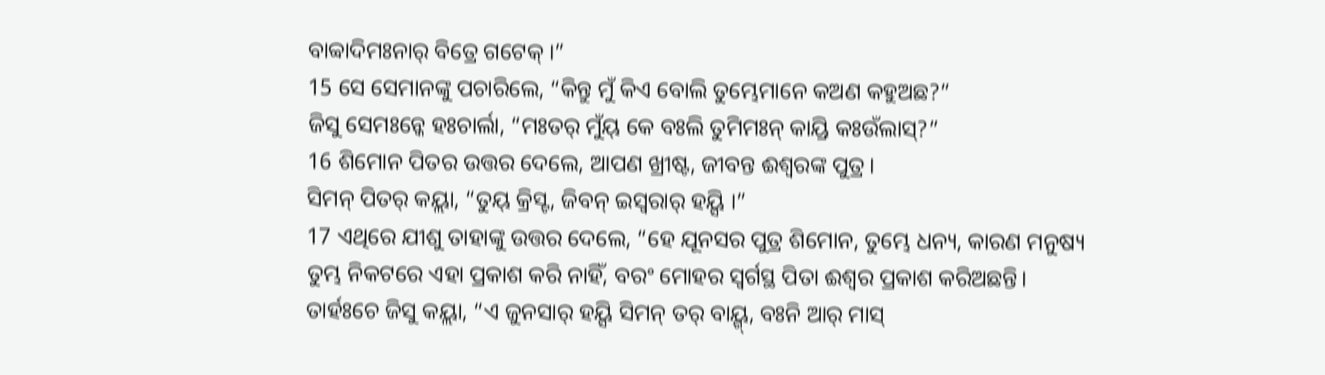ବାବ୍ବାଦିମଃନାର୍ ବିତ୍ରେ ଗଟେକ୍ ।”
15 ସେ ସେମାନଙ୍କୁ ପଚାରିଲେ, “କିନ୍ତୁ ମୁଁ କିଏ ବୋଲି ତୁମ୍ଭେମାନେ କଅଣ କହୁଅଛ?”
ଜିସୁ ସେମଃନ୍କେ ହଃଚାର୍ଲା, “ମଃତର୍ ମୁଁୟ୍ କେ ବଃଲି ତୁମିମଃନ୍ କାୟ୍ରି କଃଉଁଲାସ୍?”
16 ଶିମୋନ ପିତର ଉତ୍ତର ଦେଲେ, ଆପଣ ଖ୍ରୀଷ୍ଟ, ଜୀବନ୍ତ ଈଶ୍ବରଙ୍କ ପୁତ୍ର।
ସିମନ୍ ପିତର୍ କୟ୍ଲା, “ତୁୟ୍ କ୍ରିସ୍ଟ, ଜିବନ୍ ଇସ୍ୱରାର୍ ହୟ୍ସି ।”
17 ଏଥିରେ ଯୀଶୁ ତାହାଙ୍କୁ ଉତ୍ତର ଦେଲେ, “ହେ ଯୂନସର ପୁତ୍ର ଶିମୋନ, ତୁମ୍ଭେ ଧନ୍ୟ, କାରଣ ମନୁଷ୍ୟ ତୁମ୍ଭ ନିକଟରେ ଏହା ପ୍ରକାଶ କରି ନାହିଁ, ବରଂ ମୋହର ସ୍ୱର୍ଗସ୍ଥ ପିତା ଈଶ୍ବର ପ୍ରକାଶ କରିଅଛନ୍ତି।
ତାର୍ହଃଚେ ଜିସୁ କୟ୍ଲା, “ଏ ଜୁନସାର୍ ହୟ୍ସି ସିମନ୍ ତର୍ ବାୟ୍ଗ୍, ବଃନି ଆର୍ ମାସ୍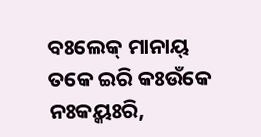ବଃଲେକ୍ ମାନାୟ୍ ତକେ ଇରି କଃଉଁକେ ନଃକୟ୍କଃରି,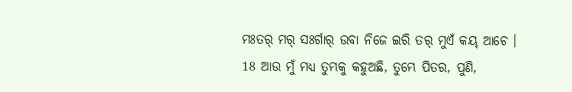ମଃତର୍ ମର୍ ସଃର୍ଗାର୍ ଉବା ନିଜେ ଇରି ତର୍ ମୁଏଁ କୟ୍ ଆଚେ ।
18 ଆଉ ମୁଁ ମଧ୍ୟ ତୁମ୍ଭକୁ କହୁଅଛି, ତୁମ୍ଭେ ପିତର, ପୁଣି,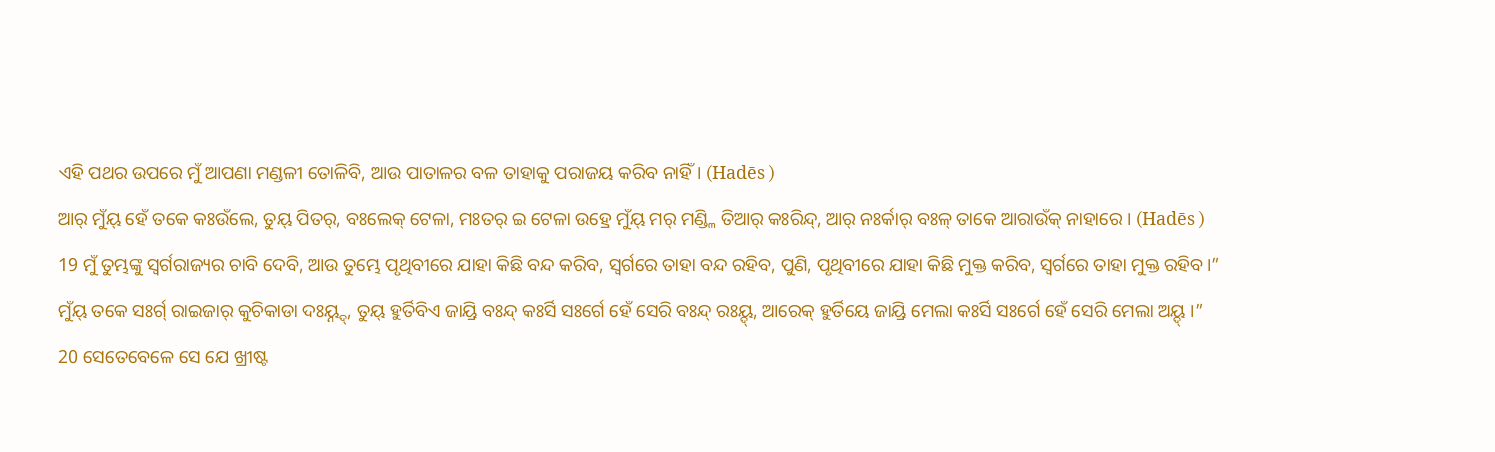ଏହି ପଥର ଉପରେ ମୁଁ ଆପଣା ମଣ୍ଡଳୀ ତୋଳିବି, ଆଉ ପାତାଳର ବଳ ତାହାକୁ ପରାଜୟ କରିବ ନାହିଁ। (Hadēs )
ଆର୍ ମୁଁୟ୍ ହେଁ ତକେ କଃଉଁଲେ, ତୁୟ୍ ପିତର୍, ବଃଲେକ୍ ଟେଳା, ମଃତର୍ ଇ ଟେଳା ଉହ୍ରେ ମୁଁୟ୍ ମର୍ ମଣ୍ଡ୍ଳି ତିଆର୍ କଃରିନ୍ଦ୍, ଆର୍ ନଃର୍କାର୍ ବଃଳ୍ ତାକେ ଆରାଉଁକ୍ ନାହାରେ । (Hadēs )
19 ମୁଁ ତୁମ୍ଭଙ୍କୁ ସ୍ୱର୍ଗରାଜ୍ୟର ଚାବି ଦେବି, ଆଉ ତୁମ୍ଭେ ପୃଥିବୀରେ ଯାହା କିଛି ବନ୍ଦ କରିବ, ସ୍ୱର୍ଗରେ ତାହା ବନ୍ଦ ରହିବ, ପୁଣି, ପୃଥିବୀରେ ଯାହା କିଛି ମୁକ୍ତ କରିବ, ସ୍ୱର୍ଗରେ ତାହା ମୁକ୍ତ ରହିବ।”
ମୁଁୟ୍ ତକେ ସଃର୍ଗ୍ ରାଇଜାର୍ କୁଚିକାଡା ଦଃୟ୍ନ୍ଦ୍, ତୁୟ୍ ହୁର୍ତିବିଏ ଜାୟ୍ରି ବଃନ୍ଦ୍ କଃର୍ସି ସଃର୍ଗେ ହେଁ ସେରି ବଃନ୍ଦ୍ ରଃୟ୍ଦ୍, ଆରେକ୍ ହୁର୍ତିୟେ ଜାୟ୍ରି ମେଲା କଃର୍ସି ସଃର୍ଗେ ହେଁ ସେରି ମେଲା ଅୟ୍ଦ୍ ।”
20 ସେତେବେଳେ ସେ ଯେ ଖ୍ରୀଷ୍ଟ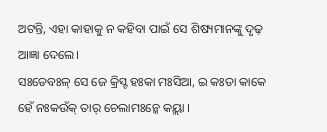ଅଟନ୍ତି, ଏହା କାହାକୁ ନ କହିବା ପାଇଁ ସେ ଶିଷ୍ୟମାନଙ୍କୁ ଦୃଢ଼ ଆଜ୍ଞା ଦେଲେ।
ସଃଡେବଃଳ୍ ସେ ଜେ କ୍ରିସ୍ଟ ହଃକା ମଃସିଆ, ଇ କଃତା କାକେ ହେଁ ନଃକଉଁକ୍ ତାର୍ ଚେଲାମଃନ୍କେ କୟ୍ଲା ।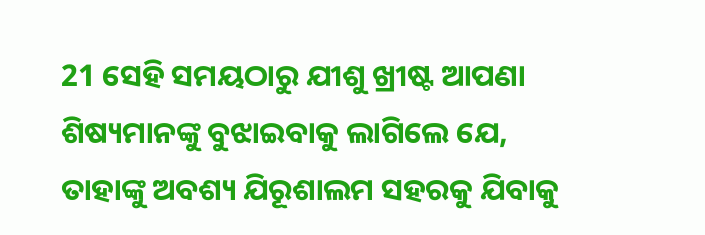21 ସେହି ସମୟଠାରୁ ଯୀଶୁ ଖ୍ରୀଷ୍ଟ ଆପଣା ଶିଷ୍ୟମାନଙ୍କୁ ବୁଝାଇବାକୁ ଲାଗିଲେ ଯେ, ତାହାଙ୍କୁ ଅବଶ୍ୟ ଯିରୂଶାଲମ ସହରକୁ ଯିବାକୁ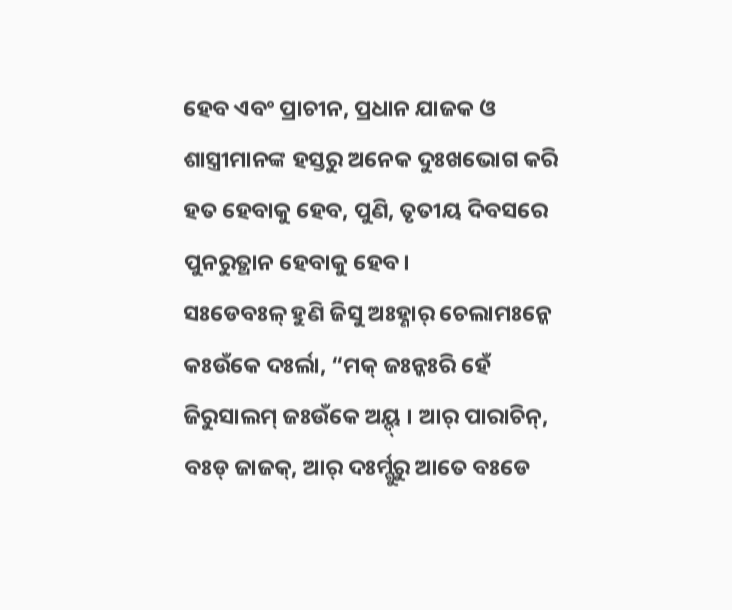ହେବ ଏବଂ ପ୍ରାଚୀନ, ପ୍ରଧାନ ଯାଜକ ଓ ଶାସ୍ତ୍ରୀମାନଙ୍କ ହସ୍ତରୁ ଅନେକ ଦୁଃଖଭୋଗ କରି ହତ ହେବାକୁ ହେବ, ପୁଣି, ତୃତୀୟ ଦିବସରେ ପୁନରୁତ୍ଥାନ ହେବାକୁ ହେବ।
ସଃଡେବଃଳ୍ ହୁଣି ଜିସୁ ଅଃହ୍ଣାର୍ ଚେଲାମଃନ୍କେ କଃଉଁକେ ଦଃର୍ଲା, “ମକ୍ ଜଃନ୍କଃରି ହେଁ ଜିରୁସାଲମ୍ ଜଃଉଁକେ ଅୟ୍ଦ୍ । ଆର୍ ପାରାଚିନ୍, ବଃଡ୍ ଜାଜକ୍, ଆର୍ ଦଃର୍ମ୍ଗୁରୁ ଆତେ ବଃଡେ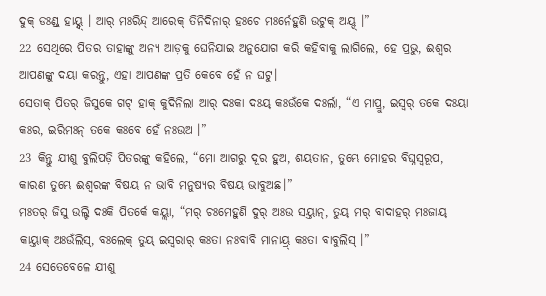ଦୁକ୍ ଡଃଣ୍ଡ୍ ହାୟ୍ନ୍ଦ୍ । ଆର୍ ମଃରିନ୍ଦ୍ ଆରେକ୍ ତିନିଦିନାର୍ ହଃଚେ ମଃର୍ନେହୁଣି ଉଟୁକ୍ ଅୟ୍ଦ୍ ।”
22 ସେଥିରେ ପିତର ତାହାଙ୍କୁ ଅନ୍ୟ ଆଡ଼କୁ ଘେନିଯାଇ ଅନୁଯୋଗ କରି କହିବାକୁ ଲାଗିଲେ, ହେ ପ୍ରଭୁ, ଈଶ୍ବର ଆପଣଙ୍କୁ ଦୟା କରନ୍ତୁ, ଏହା ଆପଣଙ୍କ ପ୍ରତି କେବେ ହେଁ ନ ଘଟୁ।
ସେତାକ୍ ପିତର୍ ଜିସୁକେ ଗଟ୍ ହାକ୍ କୁଦିନିଲା ଆର୍ ଦଃକା ଦଃୟ୍ କଃଉଁକେ ଦଃର୍ଲା, “ଏ ମାପ୍ରୁ, ଇସ୍ୱର୍ ତକେ ଦଃୟା କଃର, ଇରିମଃନ୍ ତକେ କଃବେ ହେଁ ନଃଉଅ ।”
23 କିନ୍ତୁ ଯୀଶୁ ବୁଲିପଡ଼ି ପିତରଙ୍କୁ କହିଲେ, “ମୋ ଆଗରୁ ଦୂର ହୁଅ, ଶୟତାନ, ତୁମ୍ଭେ ମୋହର ବିଘ୍ନସ୍ୱରୂପ, କାରଣ ତୁମ୍ଭେ ଈଶ୍ବରଙ୍କ ବିଷୟ ନ ଭାବି ମନୁଷ୍ୟର ବିଷୟ ଭାବୁଅଛ।”
ମଃତର୍ ଜିସୁ ଉଲ୍ଟି ଦଃକି ପିତର୍କେ କୟ୍ଲା, “ମର୍ ଚଃମେହୁଣି ଦୁର୍ ଅଃଉ ସୟ୍ତାନ୍, ତୁୟ୍ ମର୍ ବାଦାହର୍ ମଃଜାୟ୍ କାୟ୍ତାକ୍ ଅଃଉଁଲିସ୍, ବଃଲେକ୍ ତୁୟ୍ ଇସ୍ୱରାର୍ କଃତା ନଃବାବି ମାନାୟ୍ର୍ କଃତା ବାବୁଲିସ୍ ।”
24 ସେତେବେଳେ ଯୀଶୁ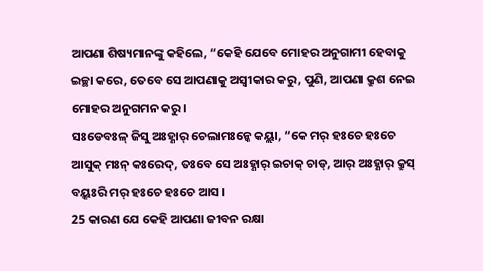ଆପଣା ଶିଷ୍ୟମାନଙ୍କୁ କହିଲେ, “କେହି ଯେବେ ମୋହର ଅନୁଗାମୀ ହେବାକୁ ଇଚ୍ଛା କରେ, ତେବେ ସେ ଆପଣାକୁ ଅସ୍ୱୀକାର କରୁ, ପୁଣି, ଆପଣା କ୍ରୁଶ ନେଇ ମୋହର ଅନୁଗମନ କରୁ।
ସଃଡେବଃଳ୍ ଜିସୁ ଅଃହ୍ଣାର୍ ଚେଲାମଃନ୍କେ କୟ୍ଲା, “କେ ମର୍ ହଃଚେ ହଃଚେ ଆସୁକ୍ ମଃନ୍ କଃରେଦ୍, ତଃବେ ସେ ଅଃହ୍ଣାର୍ ଇଚାକ୍ ଚାଡ୍, ଆର୍ ଅଃହ୍ଣାର୍ କ୍ରୁସ୍ ବୟ୍କଃରି ମର୍ ହଃଚେ ହଃଚେ ଆସ ।
25 କାରଣ ଯେ କେହି ଆପଣା ଜୀବନ ରକ୍ଷା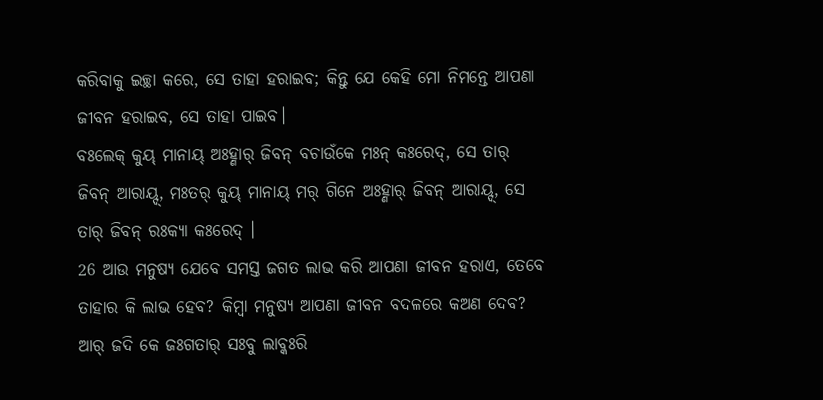କରିବାକୁ ଇଚ୍ଛା କରେ, ସେ ତାହା ହରାଇବ; କିନ୍ତୁ ଯେ କେହି ମୋ ନିମନ୍ତେ ଆପଣା ଜୀବନ ହରାଇବ, ସେ ତାହା ପାଇବ।
ବଃଲେକ୍ କୁୟ୍ ମାନାୟ୍ ଅଃହ୍ଣାର୍ ଜିବନ୍ ବଚାଉଁକେ ମଃନ୍ କଃରେଦ୍, ସେ ତାର୍ ଜିବନ୍ ଆରାୟ୍ଦ୍, ମଃତର୍ କୁୟ୍ ମାନାୟ୍ ମର୍ ଗିନେ ଅଃହ୍ଣାର୍ ଜିବନ୍ ଆରାୟ୍ଦ୍, ସେ ତାର୍ ଜିବନ୍ ରଃକ୍ୟା କଃରେଦ୍ ।
26 ଆଉ ମନୁଷ୍ୟ ଯେବେ ସମସ୍ତ ଜଗତ ଲାଭ କରି ଆପଣା ଜୀବନ ହରାଏ, ତେବେ ତାହାର କି ଲାଭ ହେବ? କିମ୍ବା ମନୁଷ୍ୟ ଆପଣା ଜୀବନ ବଦଳରେ କଅଣ ଦେବ?
ଆର୍ ଜଦି କେ ଜଃଗତାର୍ ସଃବୁ ଲାବ୍କଃରି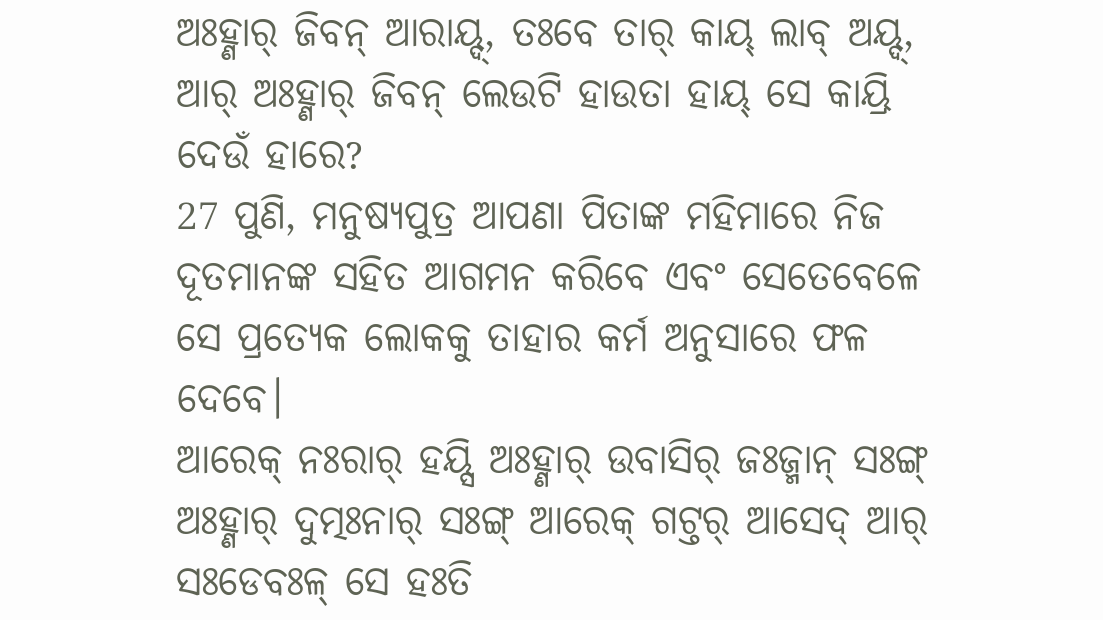ଅଃହ୍ଣାର୍ ଜିବନ୍ ଆରାୟ୍ଦ୍, ତଃବେ ତାର୍ କାୟ୍ ଲାବ୍ ଅୟ୍ଦ୍, ଆର୍ ଅଃହ୍ଣାର୍ ଜିବନ୍ ଲେଉଟି ହାଉତା ହାୟ୍ ସେ କାୟ୍ରି ଦେଉଁ ହାରେ?
27 ପୁଣି, ମନୁଷ୍ୟପୁତ୍ର ଆପଣା ପିତାଙ୍କ ମହିମାରେ ନିଜ ଦୂତମାନଙ୍କ ସହିତ ଆଗମନ କରିବେ ଏବଂ ସେତେବେଳେ ସେ ପ୍ରତ୍ୟେକ ଲୋକକୁ ତାହାର କର୍ମ ଅନୁସାରେ ଫଳ ଦେବେ।
ଆରେକ୍ ନଃରାର୍ ହୟ୍ସି ଅଃହ୍ଣାର୍ ଉବାସିର୍ ଜଃଜ୍ମାନ୍ ସଃଙ୍ଗ୍ ଅଃହ୍ଣାର୍ ଦୁତ୍ମଃନାର୍ ସଃଙ୍ଗ୍ ଆରେକ୍ ଗଟ୍ତର୍ ଆସେଦ୍ ଆର୍ ସଃଡେବଃଳ୍ ସେ ହଃତି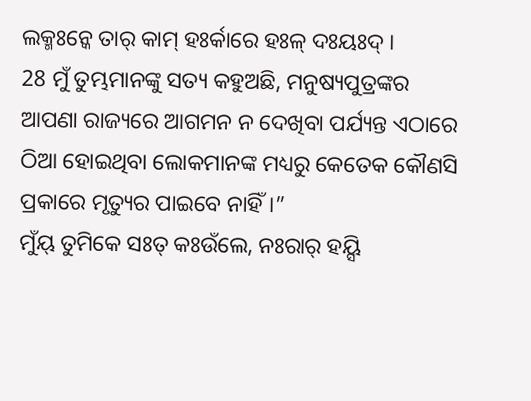ଲକ୍ମଃନ୍କେ ତାର୍ କାମ୍ ହଃର୍କାରେ ହଃଳ୍ ଦଃୟଃଦ୍ ।
28 ମୁଁ ତୁମ୍ଭମାନଙ୍କୁ ସତ୍ୟ କହୁଅଛି, ମନୁଷ୍ୟପୁତ୍ରଙ୍କର ଆପଣା ରାଜ୍ୟରେ ଆଗମନ ନ ଦେଖିବା ପର୍ଯ୍ୟନ୍ତ ଏଠାରେ ଠିଆ ହୋଇଥିବା ଲୋକମାନଙ୍କ ମଧ୍ୟରୁ କେତେକ କୌଣସି ପ୍ରକାରେ ମୃତ୍ୟୁର ପାଇବେ ନାହିଁ।”
ମୁଁୟ୍ ତୁମିକେ ସଃତ୍ କଃଉଁଲେ, ନଃରାର୍ ହୟ୍ସି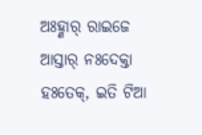ଅଃହ୍ଣାର୍ ରାଇଜେ ଆସ୍ତାର୍ ନଃଦେକ୍ତା ହଃତେକ୍, ଇତି ଟିଆ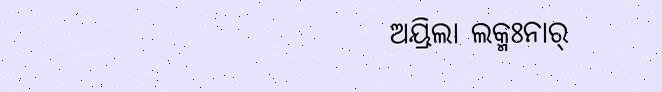ଅୟ୍ରିଲା ଲକ୍ମଃନାର୍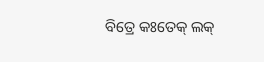ବିତ୍ରେ କଃତେକ୍ ଲକ୍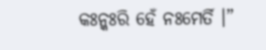କଃନ୍କଃରି ହେଁ ନଃମେର୍ତି ।”